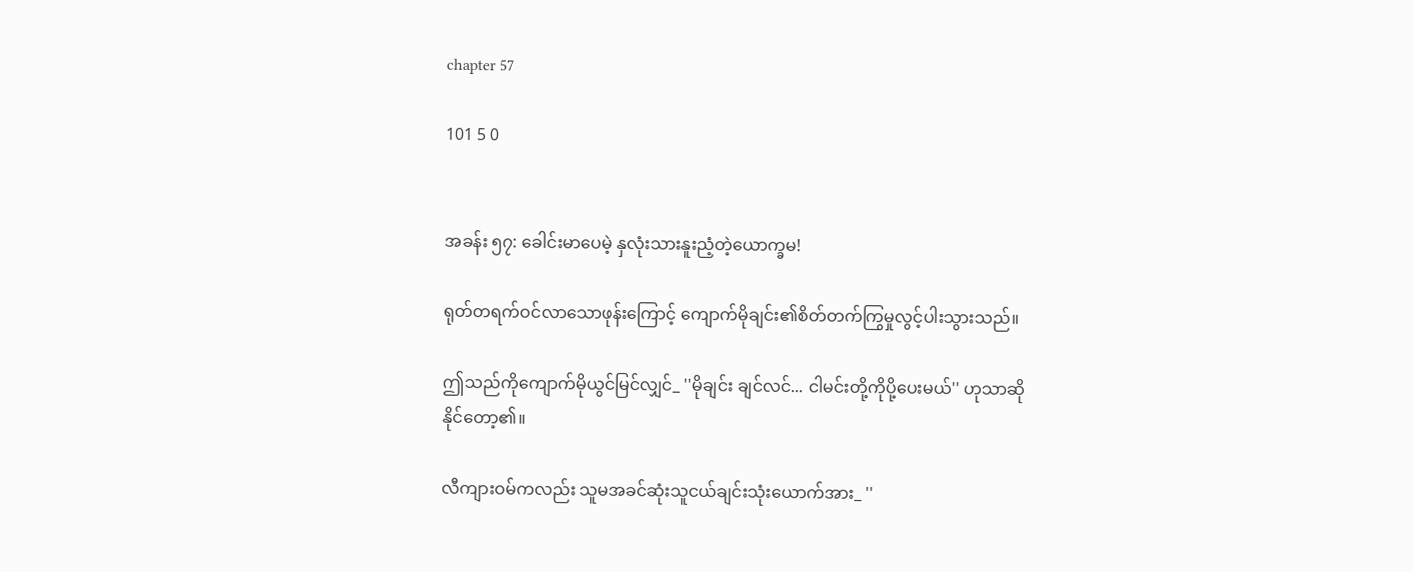chapter 57

101 5 0


အခန်း ၅၇: ခေါင်းမာပေမဲ့ နှလုံးသားနူးညံ့တဲ့ယောက္ခမ!

ရုတ်တရက်ဝင်လာသောဖုန်းကြောင့် ကျောက်မိုချင်း၏စိတ်တက်ကြွမှုလွင့်ပါးသွားသည်။

ဤသည်ကိုကျောက်မိုယွင်မြင်လျှင်_ ''မိုချင်း ချင်လင်... ငါမင်းတို့ကိုပို့ပေးမယ်'' ဟုသာဆိုနိုင်တော့၏။

လီကျားဝမ်ကလည်း သူမအခင်ဆုံးသူငယ်ချင်းသုံးယောက်အား_ ''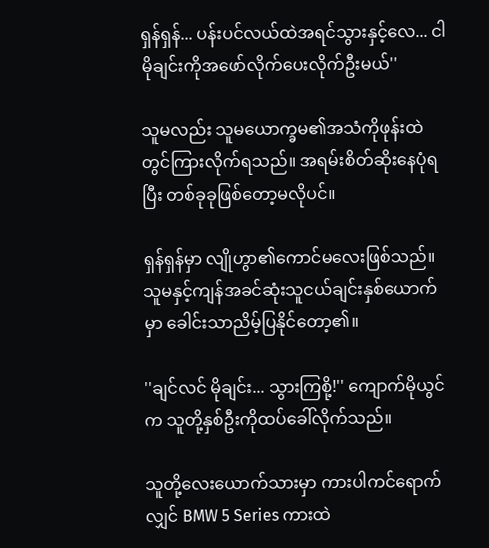ရှန်ရှန်... ပန်းပင်လယ်ထဲအရင်သွားနှင့်လေ... ငါမိုချင်းကိုအဖော်လိုက်ပေးလိုက်ဦးမယ်''

သူမလည်း သူမယောက္ခမ၏အသံကိုဖုန်းထဲတွင်ကြားလိုက်ရသည်။ အရမ်းစိတ်ဆိုးနေပုံရပြီး တစ်ခုခုဖြစ်တော့မလိုပင်။

ရှန်ရှန်မှာ လျိုဟွာ၏ကောင်မလေးဖြစ်သည်။ သူမနှင့်ကျန်အခင်ဆုံးသူငယ်ချင်းနှစ်ယောက်မှာ ခေါင်းသာညိမ့်ပြနိုင်တော့၏။

''ချင်လင် မိုချင်း... သွားကြစို့!'' ကျောက်မိုယွင်က သူတို့နှစ်ဦးကိုထပ်ခေါ်လိုက်သည်။

သူတို့လေးယောက်သားမှာ ကားပါကင်ရောက်လျှင် BMW 5 Series ကားထဲ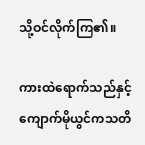သို့ဝင်လိုက်ကြ၏။

ကားထဲရောက်သည်နှင့် ကျောက်မိုယွင်ကသတိ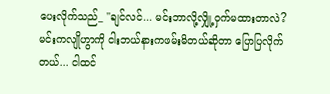ပေးလိုက်သည်_ ''ချင်လင်... မင်းဘာလို့လျှို့ဝှက်မထားတာလဲ? မင်းကလျိုဟွာကို ငါးဘယ်နားကဖမ်းမိတယ်ဆိုတာ ပြောပြလိုက်တယ်... ငါထင်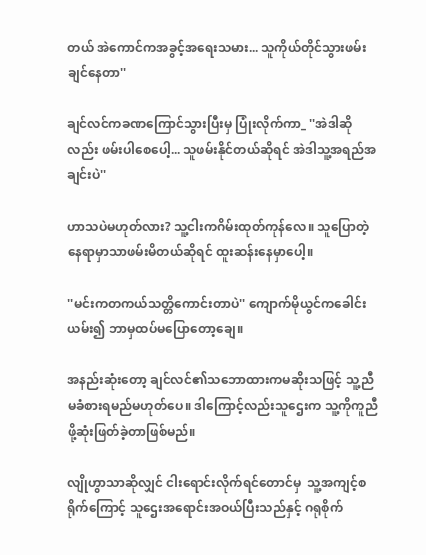တယ် အဲကောင်ကအခွင့်အရေးသမား... သူကိုယ်တိုင်သွားဖမ်းချင်နေတာ''

ချင်လင်ကခဏကြောင်သွားပြီးမှ ပြုံးလိုက်ကာ_ ''အဲဒါဆိုလည်း ဖမ်းပါစေပေါ့... သူဖမ်းနိုင်တယ်ဆိုရင် အဲဒါသူ့အရည်အချင်းပဲ''

ဟာသပဲမဟုတ်လား? သူ့ငါးကဂိမ်းထုတ်ကုန်လေ။ သူပြောတဲ့နေရာမှာသာဖမ်းမိတယ်ဆိုရင် ထူးဆန်းနေမှာပေါ့။

''မင်းကတကယ်သတ္တိကောင်းတာပဲ'' ကျောက်မိုယွင်ကခေါင်းယမ်း၍ ဘာမှထပ်မပြောတော့ချေ။

အနည်းဆုံးတော့ ချင်လင်၏သဘောထားကမဆိုးသဖြင့် သူ့ညီမခံစားရမည်မဟုတ်ပေ။ ဒါကြောင့်လည်းသူဌေးက သူ့ကိုကူညီဖို့ဆုံးဖြတ်ခဲ့တာဖြစ်မည်။

လျိုဟွာသာဆိုလျှင် ငါးရောင်းလိုက်ရင်တောင်မှ  သူ့အကျင့်စရိုက်ကြောင့် သူဌေးအရောင်းအဝယ်ပြီးသည်နှင့် ဂရုစိုက်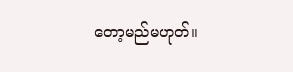တော့မည်မဟုတ်။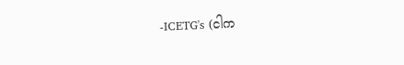-ICETG's (ငါက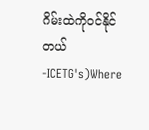ဂိမ်းထဲကိုဝင်နိုင်တယ် -ICETG's)Where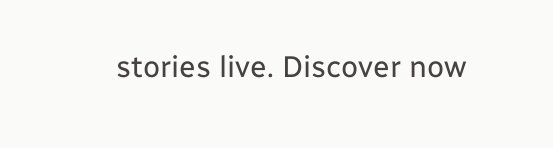stories live. Discover now